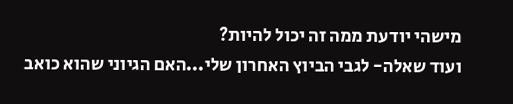מישהי יודעת ממה זה יכול להיות?
ועוד שאלה- לגבי הביוץ האחרון שלי...האם הגיוני שהוא כואב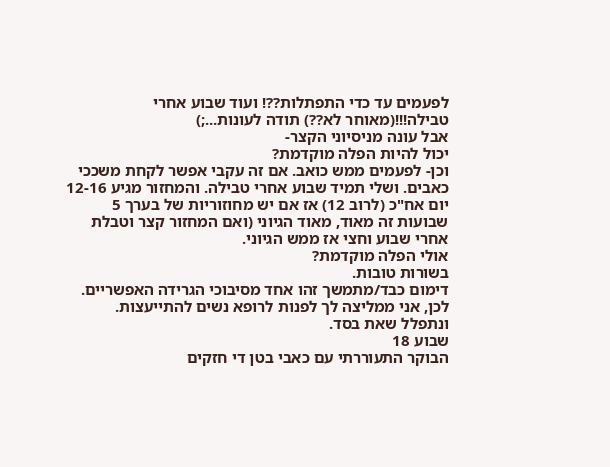לפעמים עד כדי התפתלות??! ועוד שבוע אחרי טבילה!!!(מאוחר לא??) תודה לעונות...;)
אבל עונה מניסיוני הקצר-
יכול להיות הפלה מוקדמת?
וכן- לפעמים ממש כואב. אם זה עקבי אפשר לקחת משככי כאבים. ושלי תמיד שבוע אחרי טבילה. והמחזור מגיע 12-16 יום אח"כ (לרוב 12) אז אם יש מחוזוריות של בערך 5 שבועות זה מאוד, מאוד הגיוני (ואם המחזור קצר וטבלת אחרי שבוע וחצי אז ממש הגיוני.
אולי הפלה מוקדמת?
בשורות טובות.
דימום כבד/מתמשך זהו אחד מסיבוכי הגרידה האפשריים. לכן, אני ממליצה לך לפנות לרופא נשים להתייעצות.
ונתפלל שאת בסד.
שבוע 18
הבוקר התעוררתי עם כאבי בטן די חזקים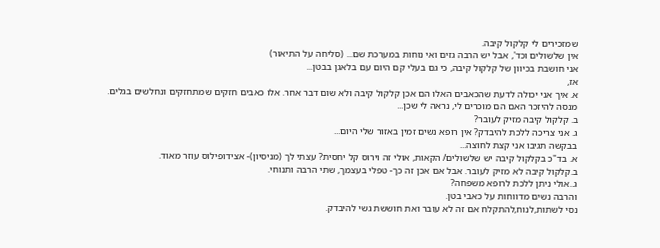שמזכירים לי קלקול קיבה.
אין שלשולים וכד', אבל יש הרבה גזים ואי נוחות במערכת שם... (סליחה על התיאור)
אני חושבת בכיוון של קלקול קיבה, כי גם בעלי קם היום עם בלאגן בבטן...
אז,
א. איך אני יכולה לדעת שהכאבים האלו הם אכן קלקול קיבה ולא שום דבר אחר. אלו כאבים חזקים שמתחזקים ונחלשים בגלים.
מנסה להיזכר האם הם מוכרים לי, נראה לי שכן...
ב. קלקול קיבה מזיק לעובר?
ג. אני צריכה ללכת להיבדק? אין רופא נשים זמין באזור שלי היום...
בבקשה תגיבו אני קצת לחוצה...
א. בד"כ בקלקול קיבה יש שלשולים/ הקאות, אולי זה וירוס קל יחסית? עצתי לך (מניסיון)- אצידופילוס עוזר מאוד.
ב.קלקול קיבה לא מזיק לעובר. אבל אם אכן זה כך- טפלי בעצמך, שתי הרבה ותנוחי.
ג..אולי ניתן ללכת לרופא משפחה?
והרבה נשים מדווחות על כאבי בטן.
נסי לשתות,לנוח,להתקלח אם זה לא עובר ואת חוששת גשי להיבדק.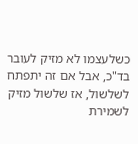כשלעצמו לא מזיק לעובר בד"כ, אבל אם זה יתפתח לשלשול, אז שלשול מזיק לשמירת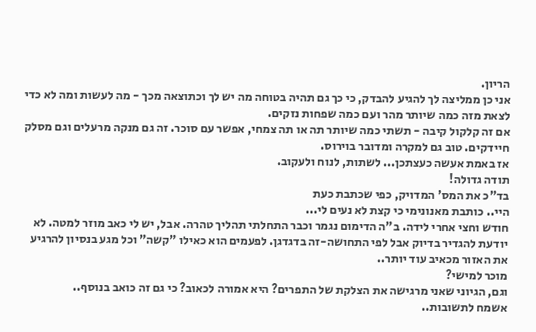הריון.
אני כן ממליצה לך להגיע להבדק, כי כך גם תהיה בטוחה מה יש לך וכתוצאה מכך - מה לעשות ומה לא כדי לצאת מזה כמה שיותר מהר ועם כמה שפחות נזקים.
אם זה קלקול קיבה - תשתי כמה שיותר תה או תה צמחי, אפשר עם סוכר. זה גם מנקה מרעלים וגם מסלק חיידקים. טוב גם למקרה ומדובר בוירוס.
אז באמת אעשה כעצתכן... לשתות, לנוח ולעקוב.
תודה גדולה!
בד"כ את המס' המדויק, כפי שכתבת כעת
היי.. כותבת מאנונימי כי קצת לא נעים לי...
חודש וחצי אחרי לידה. ב"ה הדימום נגמר וכבר התחלתי תהליך טהרה. אבל, יש לי כאב מוזר למטה. לא יודעת להגדיר בדיוק אבל לפי התחושה-זה בדגדגן. לפעמים הוא כאילו "קשה" וכל מגע בנסיון להרגיע את האזור מכאיב עוד יותר..
מוכר למישי?
וגם, הגיוני שאני מרגישה את הצלקת של התפרים? היא אמורה לכאוב? כי גם זה כואב בנוסף..
אשמח לתשובות..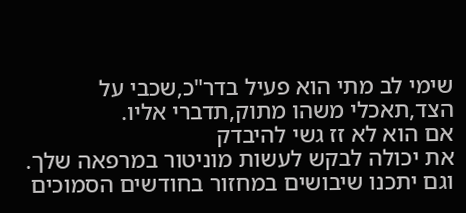שימי לב מתי הוא פעיל בדר"כ,שכבי על הצד,תאכלי משהו מתוק,תדברי אליו.
אם הוא לא זז גשי להיבדק
את יכולה לבקש לעשות מוניטור במרפאה שלך.
וגם יתכנו שיבושים במחזור בחודשים הסמוכים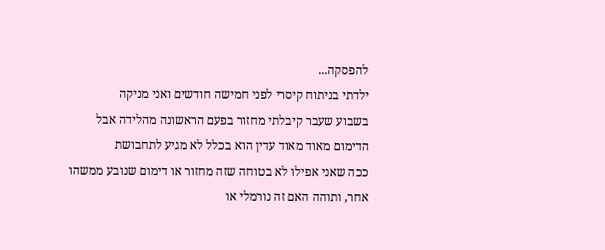להפסקה...
ילדתי בניתוח קיסרי לפני חמישה חודשים ואני מניקה
בשבוע שעבר קיבלתי מחזור בפעם הראשונה מהלידה אבל הדימום מאוד מאוד עדין הוא בכלל לא מגיע לתחבושת
ככה שאני אפילו לא בטוחה שזה מחזור או דימום שנובע ממשהו אחר, ותוהה האם זה נורמלי או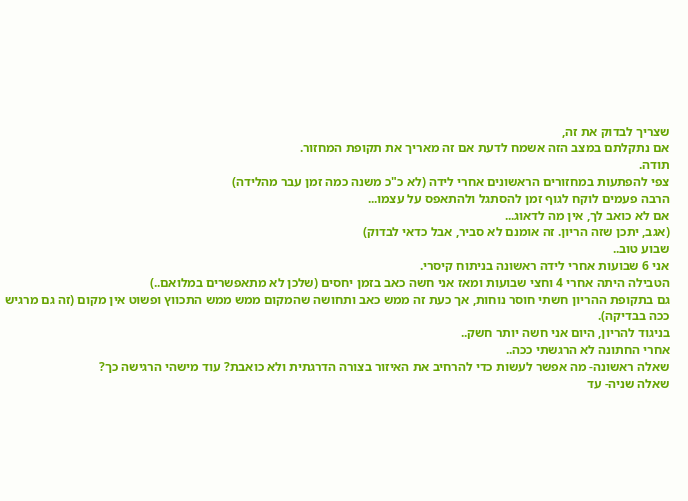שצריך לבדוק את זה,
אם נתקלתם במצב הזה אשמח לדעת אם זה מאריך את תקופת המחזור.
תודה.
צפי להפתעות במחזורים הראשונים אחרי לידה (לא כ"כ משנה כמה זמן עבר מהלידה)
הרבה פעמים לוקח לגוף זמן להסתגל ולהתאפס על עצמו...
אם לא כואב לך, אין מה לדאוג...
(אגב, יתכן שזה הריון. זה אומנם לא סביר, אבל כדאי לבדוק)
שבוע טוב..
אני 6 שבועות אחרי לידה ראשונה בניתוח קיסרי.
הטבילה היתה אחרי 4 וחצי שבועות ומאז אני חשה כאב בזמן יחסים (שלכן לא מתאפשרים במלואם..)
גם בתקופת ההריון חשתי חוסר נוחות, אך כעת זה ממש כאב ותחושה שהמקום ממש ממש התכווץ ופשוט אין מקום (זה גם מרגיש ככה בבדיקה).
בניגוד להריון, היום אני חשה יותר חשק..
אחרי החתונה לא הרגשתי ככה..
שאלה ראשונה- מה אפשר לעשות כדי להרחיב את האיזור בצורה הדרגתית ולא כואבת? עוד מישהי הרגישה כך?
שאלה שניה- עד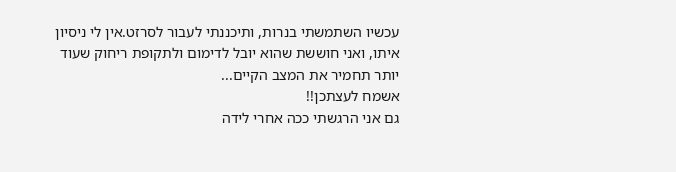עכשיו השתמשתי בנרות, ותיכננתי לעבור לסרזט.אין לי ניסיון איתו, ואני חוששת שהוא יובל לדימום ולתקופת ריחוק שעוד יותר תחמיר את המצב הקיים...
אשמח לעצתכן!!
גם אני הרגשתי ככה אחרי לידה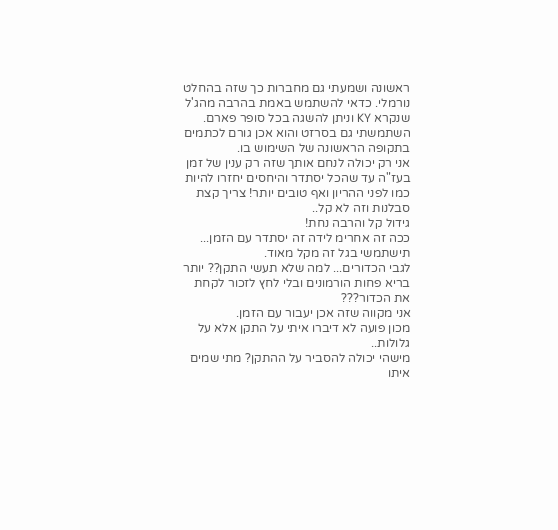ראשונה ושמעתי גם מחברות כך שזה בהחלט נורמלי. כדאי להשתמש באמת בהרבה מהג'ל שנקרא KY וניתן להשגה בכל סופר פארם.
השתמשתי גם בסרזט והוא אכן גורם לכתמים בתקופה הראשונה של השימוש בו.
אני רק יכולה לנחם אותך שזה רק ענין של זמן בעז"ה עד שהכל יסתדר והיחסים יחזרו להיות כמו לפני ההריון ואף טובים יותר! צריך קצת סבלנות וזה לא קל..
גידול קל והרבה נחת!
ככה זה אחרימ לידה זה יסתדר עם הזמן...
תישתמשי בגל זה מקל מאוד.
לגבי הכדורים... למה שלא תעשי התקן?? יותר בריא פחות הורמונים ובלי לחץ לזכור לקחת את הכדור???
אני מקווה שזה אכן יעבור עם הזמן.
מכון פועה לא דיברו איתי על התקן אלא על גלולות..
מישהי יכולה להסביר על ההתקן? מתי שמים איתו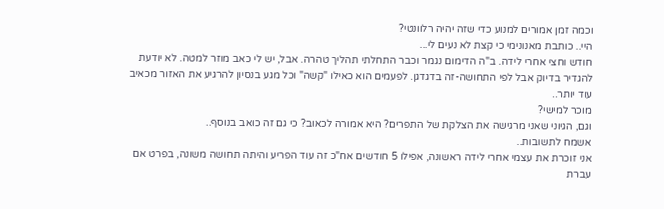וכמה זמן אמורים למנוע כדי שזה יהיה רלוונטי?
היי.. כותבת מאנונימי כי קצת לא נעים לי...
חודש וחצי אחרי לידה. ב"ה הדימום נגמר וכבר התחלתי תהליך טהרה. אבל, יש לי כאב מוזר למטה. לא יודעת להגדיר בדיוק אבל לפי התחושה-זה בדגדגן. לפעמים הוא כאילו "קשה" וכל מגע בנסיון להרגיע את האזור מכאיב עוד יותר..
מוכר למישי?
וגם, הגיוני שאני מרגישה את הצלקת של התפרים? היא אמורה לכאוב? כי גם זה כואב בנוסף..
אשמח לתשובות..
אני זוכרת את עצמי אחרי לידה ראשונה, אפילו 5 חודשים אח"כ זה עוד הפריע והיתה תחושה משונה, בפרט אם עברת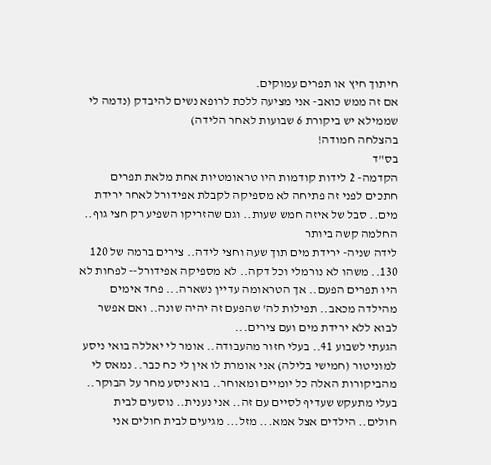חיתוך חיץ או תפרים עמוקים.
אם זה ממש כואב- אני מציעה ללכת לרופא נשים להיבדק (נדמה לי שממילא יש ביקורת 6 שבועות לאחר הלידה)
בהצלחה חמודה!
בס"ד
הקדמה- 2 לידות קודמות היו טראומטיות אחת מלאת תפרים חתכים לפני זה פתיחה לא מספיקה לקבלת אפידורל לאחר ירידת מים.. סבל של איזה חמש שעות.. וגם שהזריקו השפיע רק חצי גוף.. החלמה קשה ביותר
לידה שניה- ירידת מים תוך שעה וחצי לידה.. צירים ברמה של 120 130.. משהו לא נורמלי וכל דקה.. לא מספיקה אפידורל-- לפחות לא היו תפרים הפעם.. אך הטראומה עדיין נשארה... פחד אימים מהילדה מכאב.. תפילות לה' שהפעם זה יהיה שונה.. ואם אפשר לבוא ללא ירידת מים ועם צירים...
הגעתי לשבוע 41.. בעלי חזור מהעבודה.. אומר לי יאללה בואי ניסע למוניטור (חמישי בלילה) אני אומרת לו אין לי כח כבר.. נמאס לי מהביקורות האלה כל יומיים ומאוחר.. בוא ניסע מחר על הבוקר.. בעלי מתעקש שעדיף לסיים עם זה.. אני נענית.. נוסעים לבית חולים.. הילדים אצל אמא... מזל... מגיעים לבית חולים אני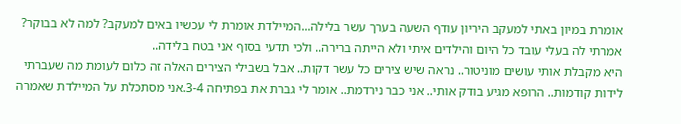אומרת במיון באתי למעקב היריון עודף השעה בערך עשר בלילה...המיילדת אומרת לי עכשיו באים למעקב? למה לא בבוקר? אמרתי לה בעלי עובד כל היום והילדים איתי ולא הייתה ברירה.. ולכי תדעי בסוף אני בטח בלידה..
היא מקבלת אותי עושים מוניטור.. נראה שיש צירים כל עשר דקות.. אבל בשבילי הצירים האלה זה כלום לעומת מה שעברתי לידות קודמות.. הרופא מגיע בודק אותי.. אני כבר נירדמת.. אומר לי גברת את בפתיחה 3-4.אני מסתכלת על המיילדת שאמרה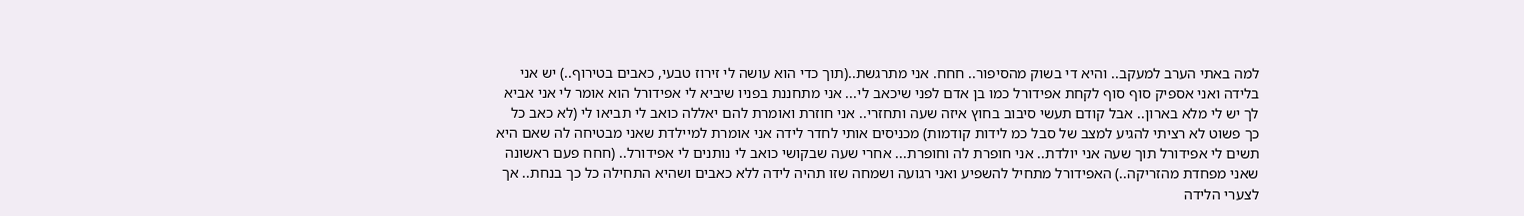למה באתי הערב למעקב.. והיא די בשוק מהסיפור.. חחח. אני מתרגשת..(תוך כדי הוא עושה לי זירוז טבעי, כאבים בטירוף..) יש אני בלידה ואני אספיק סוף סוף לקחת אפידורל כמו בן אדם לפני שיכאב לי... אני מתחננת בפניו שיביא לי אפידורל הוא אומר לי אני אביא לך יש לי מלא בארון.. אבל קודם תעשי סיבוב בחוץ איזה שעה ותחזרי.. אני חוזרת ואומרת להם יאללה כואב לי תביאו לי (לא כאב כל כך פשוט לא רציתי להגיע למצב של סבל כמ לידות קודמות) מכניסים אותי לחדר לידה אני אומרת למיילדת שאני מבטיחה לה שאם היא תשים לי אפידורל תוך שעה אני יולדת.. אני חופרת לה וחופרת... אחרי שעה שבקושי כואב לי נותנים לי אפידורל.. (חחח פעם ראשונה שאני מפחדת מהזריקה..) האפידורל מתחיל להשפיע ואני רגועה ושמחה שזו תהיה לידה ללא כאבים ושהיא התחילה כל כך בנחת.. אך לצערי הלידה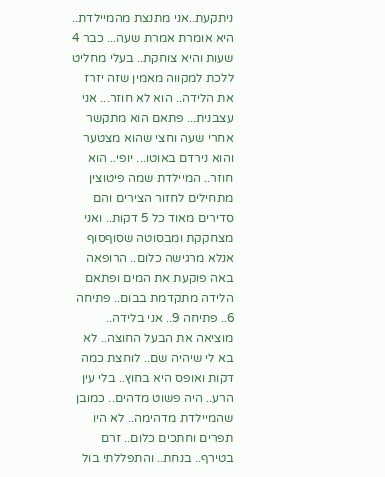ניתקעת..אני מתנצת מהמיילדת.. היא אומרת אמרת שעה... כבר 4 שעות והיא צוחקת.. בעלי מחליט ללכת למקווה מאמין שזה יזרז את הלידה.. הוא לא חוזר... אני עצבנית... פתאם הוא מתקשר אחרי שעה וחצי שהוא מצטער והוא נירדם באוטו... יופי.. הוא חוזר.. המיילדת שמה פיטוצין מתחילים לחזור הצירים והם סדירים מאוד כל 5 דקות.. ואני מצחקקת ומבסוטה שסוףסוף אנלא מרגישה כלום.. הרופאה באה פוקעת את המים ופתאם הלידה מתקדמת בבום.. פתיחה 6.. פתיחה 9.. אני בלידה.. מוציאה את הבעל החוצה.. לא בא לי שיהיה שם.. לוחצת כמה דקות ואופס היא בחוץ.. בלי עין הרע.. היה פשוט מדהים.. כמובן שהמיילדת מדהימה.. לא היו תפרים וחתכים כלום.. זרם בטירף.. בנחת.. והתפללתי בול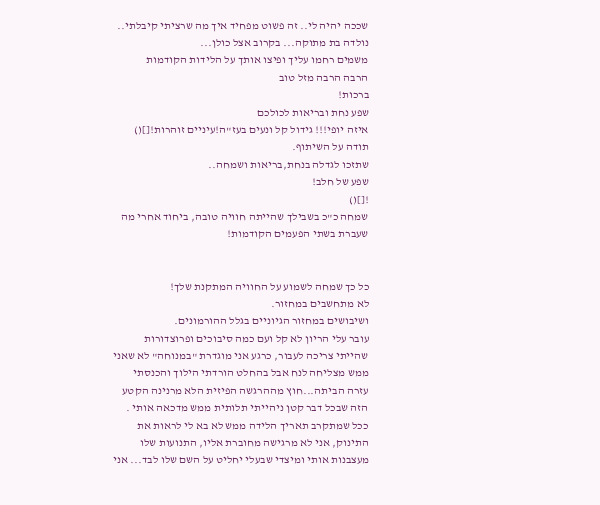שככה יהיה לי.. זה פשוט מפחיד איך מה שרציתי קיבלתי.. נולדה בת מתוקה... בקרוב אצל כולן...
משמים רחמו עליך ופיצו אותך על הלידות הקודמות
הרבה הרבה מזל טוב
ברכות!
שפע נחת ובריאות לכולכם
איזה יופי!!! גידול קל ונעים בעז"ה!עיניים זוהרות![]()
תודה על השיתוף.
שתזכו לגדלה בנחת,בריאות ושמחה..
שפע של חלב!
![]()
שמחה כ"כ בשבילך שהייתה חוויה טובה, ביחוד אחרי מה שעברת בשתי הפעמים הקודמות!


כל כך שמחה לשמוע על החוויה המתקנת שלך!
לא מתחשבים במחזור.
ושיבושים במחזור הגיוניים בגלל ההורמונים.
עובר עלי הריון לא קל ועם כמה סיבוכים ופרוצדורות שהייתי צריכה לעבור, כרגע אני מוגדרת "במנוחה" לא שאני ממש מצליחה לנח אבל בהחלט הורדתי הילוך והכנסתי עזרה הביתה...חוץ מההרגשה הפיזית הלא מרנינה הקטע הזה שבכל דבר קטן ניהייתי תלותית ממש מדכאה אותי . ככל שמתקרב תאריך הלידה ממש לא בא לי לראות את התינוק, אני לא מרגישה מחוברת אליו, התנועות שלו מעצבנות אותי ומיצדי שבעלי יחליט על השם שלו לבד... אני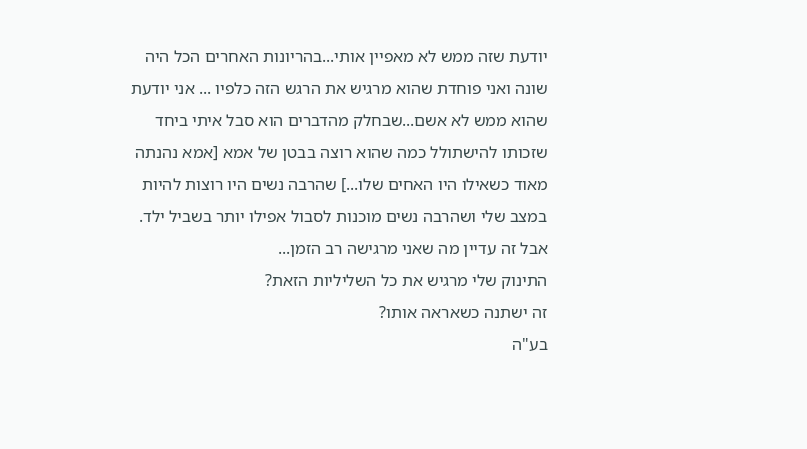יודעת שזה ממש לא מאפיין אותי...בהריונות האחרים הכל היה שונה ואני פוחדת שהוא מרגיש את הרגש הזה כלפיו ... אני יודעת שהוא ממש לא אשם...שבחלק מהדברים הוא סבל איתי ביחד שזכותו להישתולל כמה שהוא רוצה בבטן של אמא [אמא נהנתה מאוד כשאילו היו האחים שלו...] שהרבה נשים היו רוצות להיות במצב שלי ושהרבה נשים מוכנות לסבול אפילו יותר בשביל ילד. אבל זה עדיין מה שאני מרגישה רב הזמן...
התינוק שלי מרגיש את כל השליליות הזאת?
זה ישתנה כשאראה אותו?
בע"ה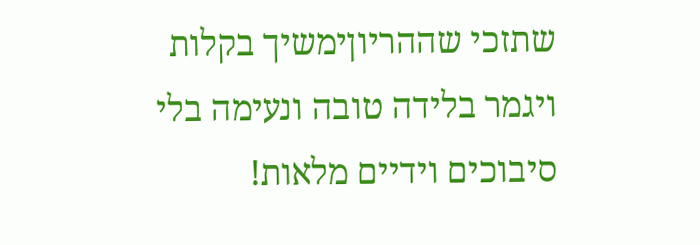שתזכי שההריוןימשיך בקלות ויגמר בלידה טובה ונעימה בלי סיבוכים וידיים מלאות!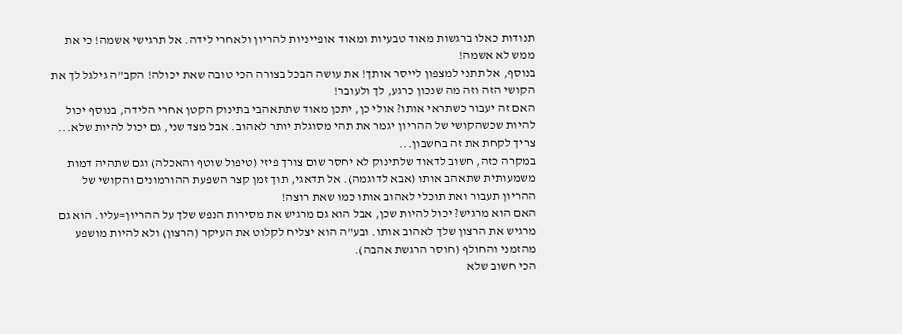תנודות כאלו ברגשות מאוד טבעיות ומאוד אופייניות להריון ולאחרי לידה. אל תרגישי אשמה! כי את ממש לא אשמה!
בנוסף, אל תתני למצפון לייסר אותך! את עושה הבכל בצורה הכי טובה שאת יכולה! הקב"ה גילגל לך את הקושי הזה וזה מה שנכון כרגע, לך ולעובר!
האם זה יעבור כשתראי אותו? אולי כן, יתכן מאוד שתתאהבי בתינוק הקטן אחרי הלידה, בנוסף יכול להיות שכשהקושי של ההריון יגמר את תהי מסוגלת יותר לאהוב. אבל מצד שני, גם יכול להיות שלא... צריך לקחת את זה בחשבון...
במקרה כזה, חשוב לדאוד שלתינוק לא יחסר שום צורך פיזי (טיפול שוטף והאכלה) וגם שתהיה דמות משמעותית שתאהב אותו (אבא לדוגמה). אל תדאגי, תוך זמן קצר השפעת ההורמונים והקושי של ההריון תעבור ואת תוכלי לאהוב אותו כמו שאת רוצה!
האם הוא מרגיש? יכול להיות שכן, אבל הוא גם מרגיש את מסירות הנפש שלך על ההריון=עליו. הוא גם מרגיש את הרצון שלך לאהוב אותו. ובע"ה הוא יצליח לקלוט את העיקר (הרצון) ולא להיות מושפע מהזמני והחולף (חוסר הרגשת אהבה).
הכי חשוב שלא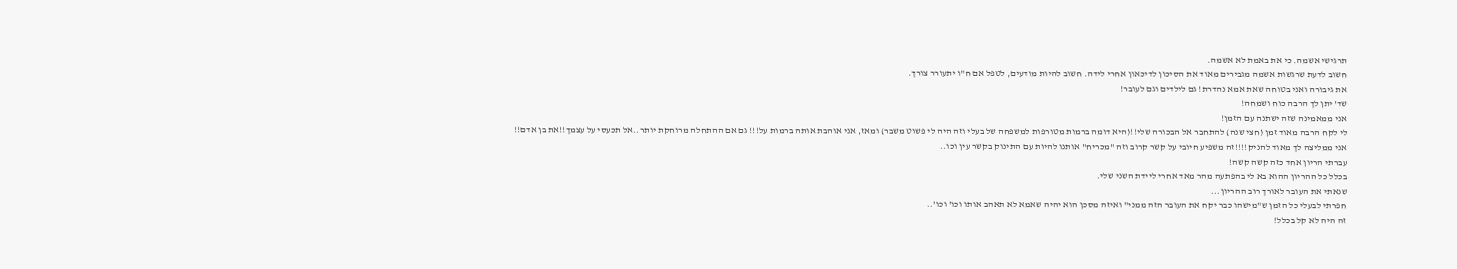תרגישי אשמה. כי את באמת לא אשמה.
חשוב לדעת שרגשות אשמה מגבירים מאוד את הסיכון לדיכאון אחרי לידה. חשוב להיות מודעים, לטפל אם ח"ו יתעורר צורך.
את גיבורה ואני בטוחה שאת אמא נהדרת! גם לילדים וגם לעובר!
שד' יתן לך הרבה כוח ושמחה!
אני ממאמינה שזה ישתנה עם הזמן!
לי לקח הרבה מאוד זמן (חצי שנה) להתחבר אל הבכורה שלי!!(היא דומה ברמות מטורפות למשפחה של בעלי וזה היה לי פשוט משבר) ומאז, אני אוהבת אותה ברמות על!!! גם אם ההתחלה מרוחקת יותר..אל תכעסי על עצמך!!את בן אדם!!
אני ממליצה לך מאוד להניק!!!!זה משפיע חיובי על קשר קרוב וזה "מכריח" אותנו להיות עם התינוק בקשר עין וכו..
עברתי הריון אחד כזה קשה קשה!
בכלל כל ההריון ההוא בא לי בהפתעה מהר מאד אחרי ליידת השני שלי.
שנאתי את העובר לאורך רוב ההריון...
חפרתי לבעלי כל הזמן ש"מישהו כבר יקח את העובר הזה ממני" ואיזה מסכן הוא יהיה שאמא לא תאהב אותו וכו' וכו'..
זה היה לא קל בכלל!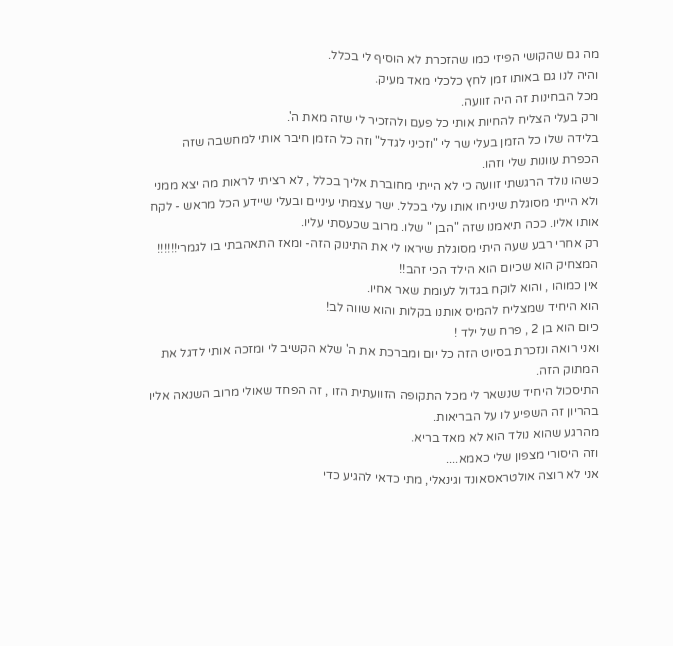מה גם שהקושי הפיזי כמו שהזכרת לא הוסיף לי בכלל.
והיה לנו גם באותו זמן לחץ כלכלי מאד מעיק.
מכל הבחינות זה היה זוועה.
ורק בעלי הצליח להחיות אותי כל פעם ולהזכיר לי שזה מאת ה'.
בלידה שלו כל הזמן בעלי שר לי "וזכיני לגדל" וזה כל הזמן חיבר אותי למחשבה שזה הכפרת עוונות שלי וזהו.
כשהו נולד הרגשתי זוועה כי לא הייתי מחוברת אליך בכלל , לא רציתי לראות מה יצא ממני ולא הייתי מסוגלת שיניחו אותו עלי בכלל. ישר עצמתי עיניים ובעלי שיידע הכל מראש - לקח אותו אליו. ככה תיאמנו שזה "הבן " שלו. מרוב שכעסתי עליו.
רק אחרי רבע שעה היתי מסוגלת שיראו לי את התינוק הזה- ומאז התאהבתי בו לגמרי!!!!!!
המצחיק הוא שכיום הוא הילד הכי זהב!!
אין כמוהו , והוא לוקח בגדול לעומת שאר אחיו.
הוא היחיד שמצליח להמיס אותנו בקלות והוא שווה לב!
כיום הוא בן 2 , פרח של ילד !
ואני רואה ונזכרת בסיוט הזה כל יום ומברכת את ה' שלא הקשיב לי ומזכה אותי לדגל את המתוק הזה.
התיסכול היחיד שנשאר לי מכל התקופה הזוועתית הזו , זה הפחד שאולי מרוב השנאה אליו בהריון זה השפיע לו על הבריאות.
מהרגע שהוא נולד הוא לא מאד בריא.
וזה היסורי מצפון שלי כאמא....
אני לא רוצה אולטראסאונד וגינאלי, מתי כדאי להגיע כדי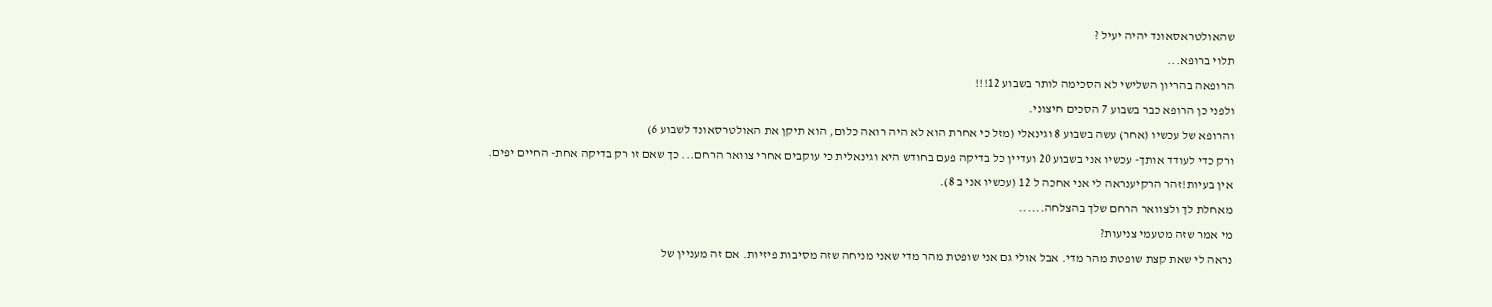שהאולטראסאונד יהיה יעיל ?
תלוי ברופא...
הרופאה בהריון השלישי לא הסכימה לותר בשבוע 12!!!
ולפני כן הרופא כבר בשבוע 7 הסכים חיצוני.
והרופא של עכשיו (אחר) עשה בשבוע 8 וגינאלי (מזל כי אחרת הוא לא היה רואה כלום, הוא תיקן את האולטרסאונד לשבוע 6)
ורק כדי לעודד אותך- עכשיו אני בשבוע 20 ועדיין כל בדיקה פעם בחודש היא וגינאלית כי עוקבים אחרי צוואר הרחם... כך שאם זו רק בדיקה אחת- החיים יפים.
אין בעיות!זהר הרקיענראה לי אני אחכה ל 12 (עכשיו אני ב 8).
מאחלת לך ולצוואר הרחם שלך בהצלחה......
מי אמר שזה מטעמי צניעות?
נראה לי שאת קצת שופטת מהר מדי. אבל אולי גם אני שופטת מהר מדי שאני מניחה שזה מסיבות פיזיות. אם זה מעניין של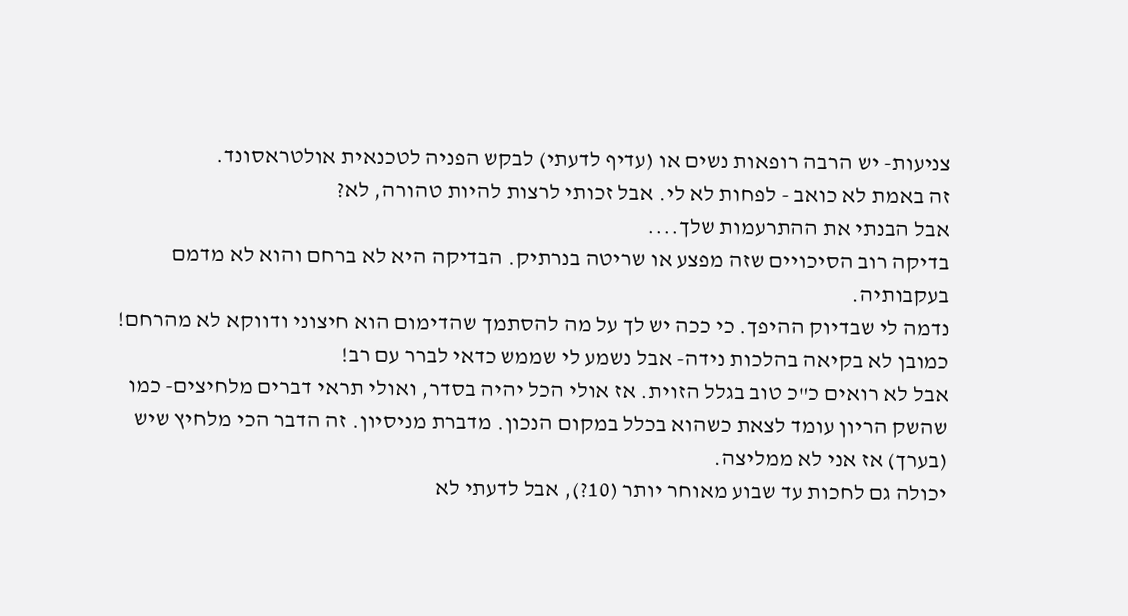צניעות- יש הרבה רופאות נשים או (עדיף לדעתי) לבקש הפניה לטכנאית אולטראסונד.
זה באמת לא כואב - לפחות לא לי. אבל זכותי לרצות להיות טהורה, לא?
אבל הבנתי את ההתרעמות שלך....
בדיקה רוב הסיכויים שזה מפצע או שריטה בנרתיק. הבדיקה היא לא ברחם והוא לא מדמם בעקבותיה.
נדמה לי שבדיוק ההיפך. כי ככה יש לך על מה להסתמך שהדימום הוא חיצוני ודווקא לא מהרחם!
כמובן לא בקיאה בהלכות נידה- אבל נשמע לי שממש כדאי לברר עם רב!
אבל לא רואים כ"כ טוב בגלל הזוית. אז אולי הכל יהיה בסדר, ואולי תראי דברים מלחיצים- כמו שהשק הריון עומד לצאת כשהוא בכלל במקום הנכון. מדברת מניסיון. זה הדבר הכי מלחיץ שיש (בערך) אז אני לא ממליצה.
יכולה גם לחכות עד שבוע מאוחר יותר (10?), אבל לדעתי לא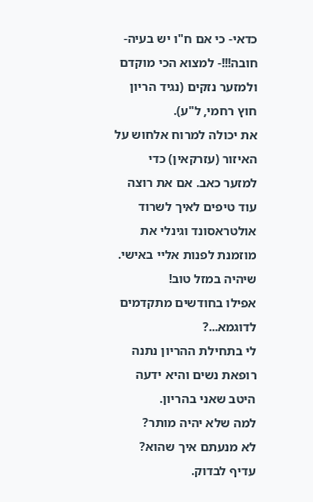כדאי- כי אם ח"ו יש בעיה- חובה!!!- למצוא הכי מוקדם ולמזער נזקים (נגיד הריון חוץ רחמי, ל"ע).
את יכולה למרוח אלחוש על האיזור (עזרקאין) כדי למזער כאב. אם את רוצה עוד טיפים לאיך לשרוד אולטראסונד וגינלי את מוזמנת לפנות אליי באישי.
שיהיה במזל טוב!
אפילו בחודשים מתקדמים לדוגמא...?
לי בתחילת ההריון נתנה רופאת נשים והיא ידעה היטב שאני בהריון.
למה שלא יהיה מותר?
לא מנעתם איך שהוא? עדיף לבדוק.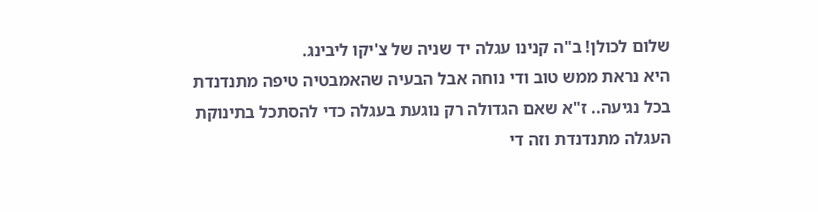שלום לכולן! ב"ה קנינו עגלה יד שניה של צ'יקו ליבינג.
היא נראת ממש טוב ודי נוחה אבל הבעיה שהאמבטיה טיפה מתנדנדת
בכל נגיעה.. ז"א שאם הגדולה רק נוגעת בעגלה כדי להסתכל בתינוקת
העגלה מתנדנדת וזה די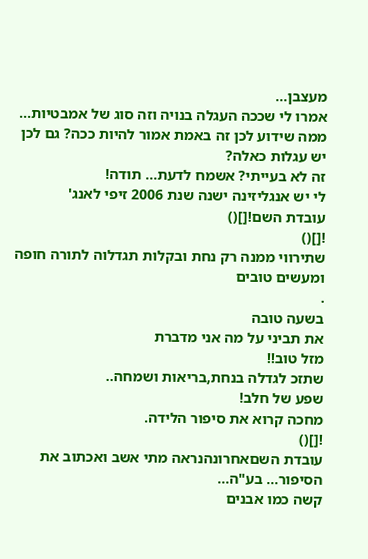מעצבן...
אמרו לי שככה העגלה בנויה וזה סוג של אמבטיות...
ממה שידוע לכן זה באמת אמור להיות ככה? גם לכן יש עגלות כאלה?
זה לא בעייתי? אשמח לדעת... תודה!
לי יש אנגליזינה ישנה שנת 2006 זיפי לאנג'
עובדת השם![]()
![]()
שתירווי ממנה רק נחת ובקלות תגדלוה לתורה חופה ומעשים טובים
.
בשעה טובה
את תביני על מה אני מדברת
מזל טוב!!
שתזכ לגדלה בנחת,בריאות ושמחה..
שפע של חלב!
מחכה קרוא את סיפור הלידה.
![]()
עובדת השםאחרונהנראה מתי אשב ואכתוב את הסיפור... בע"ה...
קשה כמו אבנים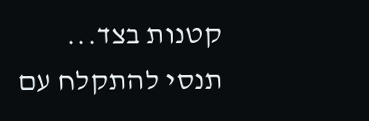קטנות בצד...
תנסי להתקלח עם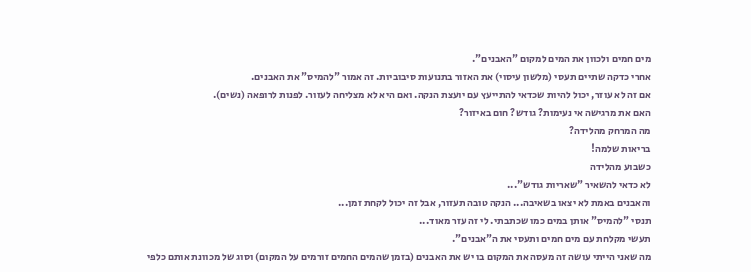מים חמים ולכוון את המים למקום "האבנים".
אחרי כדקה שתיים תעסי (מלשון עיסוי) את האזור בתנועות סיבוביות. זה אמור "להמיס" את האבנים.
אם זה לא עוזר, יכול להיות שכדאי להתייעץ עם יועצת הנקה. ואם היא לא מצליחה לעזור. לפנות לרופאה (נשים).
האם את מרגישה אי נעימות? גודש? חום באיזור?
מה המרחק מהלידה?
בריאות שלמה!
כשבוע מהלידה
לא כדאי להשאיר "שאריות גודש"...
והאבנים באמת לא יצאו בשאיבה... הנקה טובה תעזור, אבל זה יכול לקחת זמן...
תנסי "להמיס" אותן במים כמו שכתבתי. לי זה עזר מאוד...
תעשי מקלחת עם מים חמים ותעסי את ה"אבנים".
מה שאני הייתי עושה זה מעסה את המקום בו יש את האבנים (בזמן שהמים החמים זורמים על המקום) וסוג של מכוונת אותם כלפי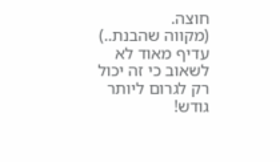חוצה.
(מקווה שהבנת..)
עדיף מאוד לא לשאוב כי זה יכול רק לגרום ליותר גודש!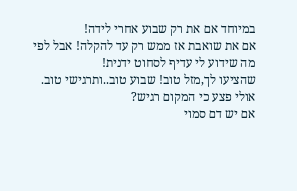במיוחד אם את רק שבוע אחרי לידה!
אם את שואבת אז ממש רק עד להקלה! אבל לפי מה שידוע לי עדיף לסחוט ידנית!
שהציעו לך,מזל טוב! שבוע טוב..ותרגישי טוב.
אולי פצע כי המקום רגיש?
אם יש דם סמוי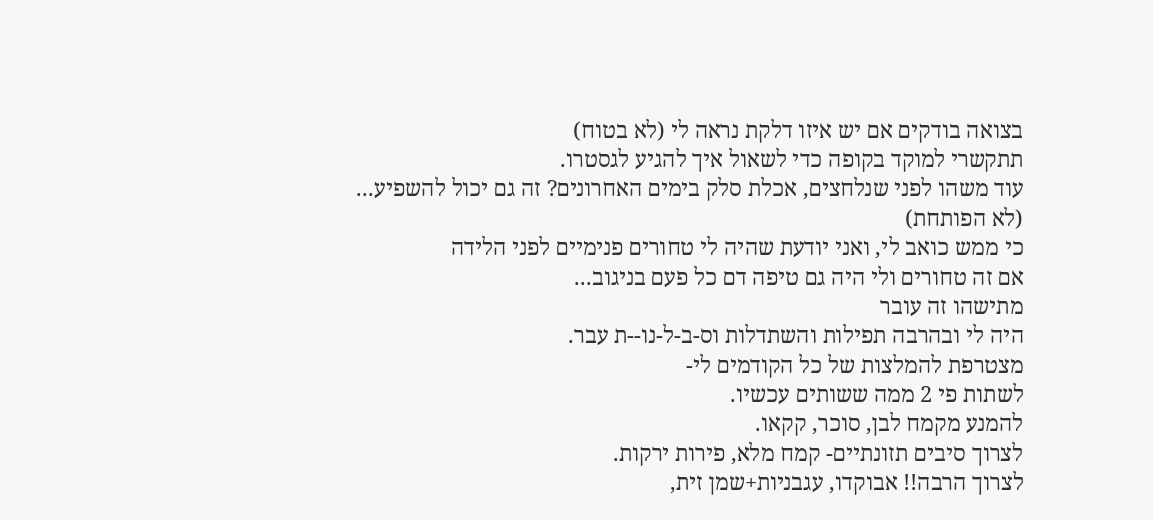בצואה בודקים אם יש איזו דלקת נראה לי (לא בטוח)
תתקשרי למוקד בקופה כדי לשאול איך להגיע לגסטרו.
עוד משהו לפני שנלחצים, אכלת סלק בימים האחרונים? זה גם יכול להשפיע...
(לא הפותחת)
כי ממש כואב לי, ואני יודעת שהיה לי טחורים פנימיים לפני הלידה
אם זה טחורים ולי היה גם טיפה דם כל פעם בניגוב...
מתישהו זה עובר
היה לי ובהרבה תפילות והשתדלות וס-ב-ל-נו--ת עבר.
מצטרפת להמלצות של כל הקודמים לי-
לשתות פי 2 ממה ששותים עכשיו.
להמנע מקמח לבן, סוכר, קקאו.
לצרוך סיבים תזונתיים- קמח מלא, פירות ירקות.
לצרוך הרבה!! אבוקדו, עגבניות+שמן זית,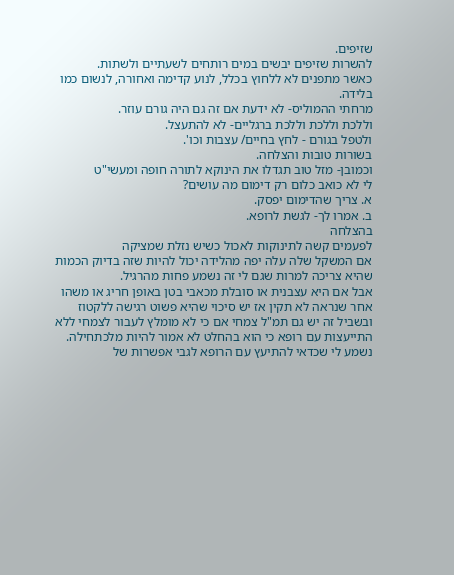שזיפים.
להשרות שזיפים יבשים במים רותחים לשעתיים ולשתות.
כאשר מתפנים לא ללחוץ בכלל, לנוע קדימה ואחורה, לנשום כמו בלידה.
מרחתי ההמוליס- לא ידעת אם זה גם היה גורם עוזר.
וללכת וללכת וללכת ברגליים- לא להתעצל.
ולטפל בגורם - לחץ בחיים/ עצבות וכו'.
בשורות טובות והצלחה.
וכמובן- מזל טוב תגדלו את הינוקא לתורה חופה ומעשי"ט
לי לא כואב כלום רק דימום מה עושים?
א. צריך שהדימום יפסק.
ב. אמרו לך- לגשת לרופא.
בהצלחה
לפעמים קשה לתינוקות לאכול כשיש נזלת שמציקה
אם המשקל שלה עלה יפה מהלידה יכול להיות שזה בדיוק הכמות שהיא צריכה למרות שגם לי זה נשמע פחות מהרגיל.
אבל אם היא עצבנית או סובלת מכאבי בטן באופן חריג או משהו אחר שנראה לא תקין אז יש סיכוי שהיא פשוט רגישה ללקטוז ובשביל זה יש גם תמ"ל צמחי אם כי לא מומלץ לעבור לצמחי ללא התייעצות עם רופא כי הוא בהחלט לא אמור להיות מלכתחילה.
נשמע לי שכדאי להתיעץ עם הרופא לגבי אפשרות של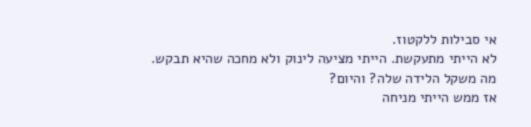אי סבילות ללקטוז.
לא הייתי מתעקשת. הייתי מציעה לינוק ולא מחכה שהיא תבקש.
מה משקל הלידה שלה? והיום?
אז ממש הייתי מניחה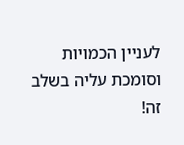לעניין הכמויות וסומכת עליה בשלב זה!